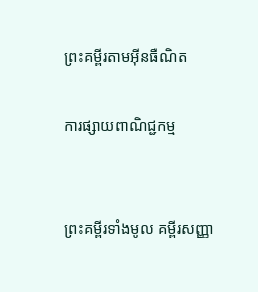ព្រះគម្ពីរតាមអ៊ីនធឺណិត

ការផ្សាយពាណិជ្ជកម្ម


ព្រះគម្ពីរទាំងមូល គម្ពីរសញ្ញា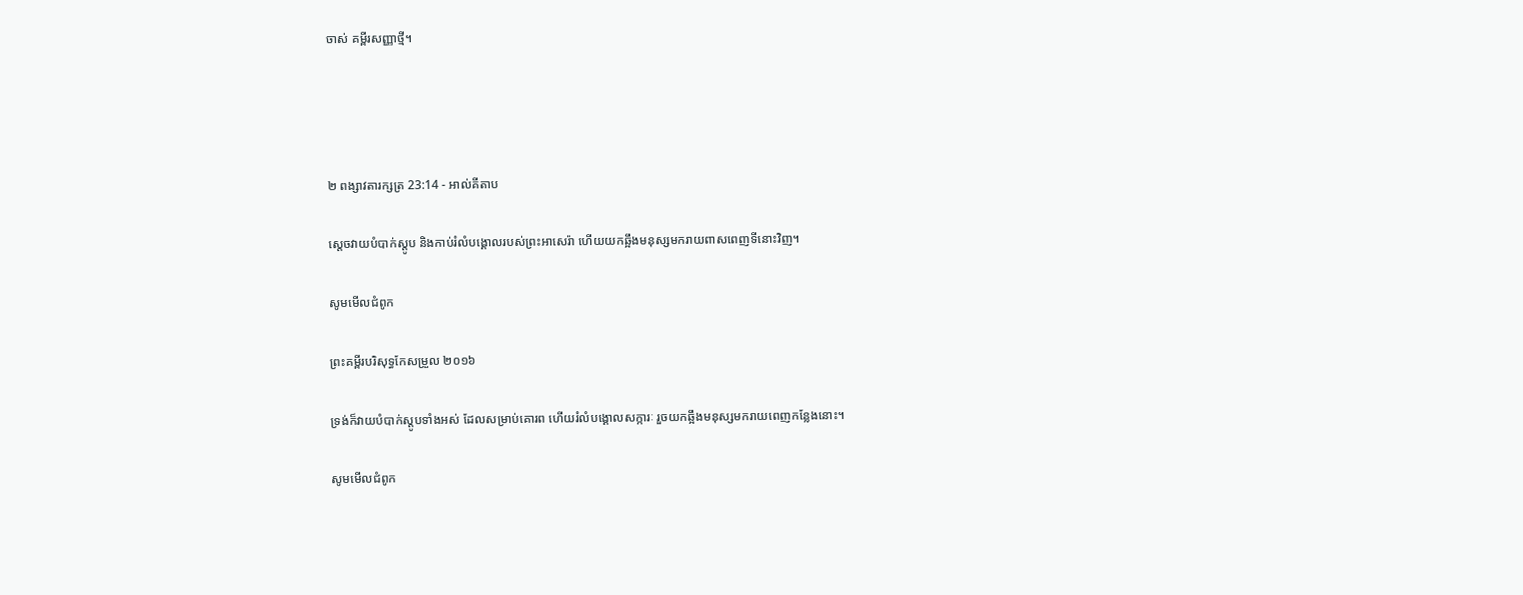ចាស់ គម្ពីរសញ្ញាថ្មី។




២ ពង្សាវ‌តារ‌ក្សត្រ 23:14 - អាល់គីតាប

ស្តេចវាយបំបាក់ស្តូប និងកាប់រំលំបង្គោលរបស់ព្រះអាសេ‌រ៉ា ហើយយកឆ្អឹងមនុស្សមករាយពាស‌ពេញទីនោះវិញ។

សូមមើលជំពូក

ព្រះគម្ពីរបរិសុទ្ធកែសម្រួល ២០១៦

ទ្រង់ក៏វាយបំបាក់ស្តូបទាំងអស់ ដែលសម្រាប់គោរព ហើយរំលំបង្គោលសក្ការៈ រួចយកឆ្អឹងមនុស្សមករាយពេញកន្លែងនោះ។

សូមមើលជំពូក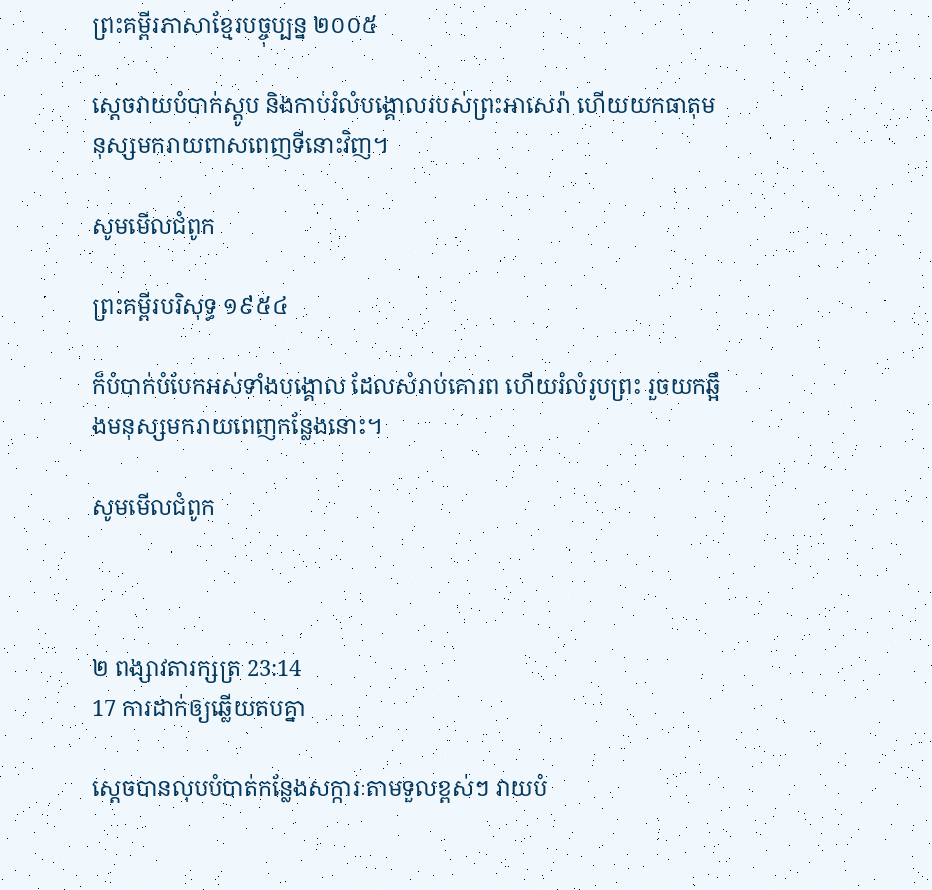ព្រះគម្ពីរភាសាខ្មែរបច្ចុប្បន្ន ២០០៥

ស្ដេចវាយបំបាក់ស្តូប និងកាប់រំលំបង្គោលរបស់ព្រះអាសេ‌រ៉ា ហើយយកធាតុមនុស្សមករាយពាស‌ពេញទីនោះវិញ។

សូមមើលជំពូក

ព្រះគម្ពីរបរិសុទ្ធ ១៩៥៤

ក៏បំបាក់បំបែកអស់ទាំងបង្គោល ដែលសំរាប់គោរព ហើយរំលំរូបព្រះ រួចយកឆ្អឹងមនុស្សមករាយពេញកន្លែងនោះ។

សូមមើលជំពូក



២ ពង្សាវ‌តារ‌ក្សត្រ 23:14
17 ការដាក់ឲ្យឆ្លើយតបគ្នា

ស្តេចបានលុបបំបាត់កន្លែងសក្ការៈតាមទួលខ្ពស់ៗ វាយបំ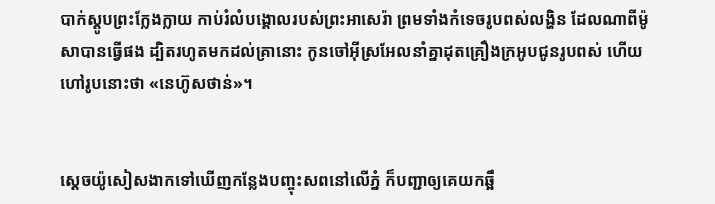បាក់ស្តូបព្រះក្លែង‌ក្លាយ កាប់រំលំបង្គោលរបស់ព្រះអាសេ‌រ៉ា ព្រមទាំងកំទេចរូបពស់លង្ហិន ដែលណាពីម៉ូសាបានធ្វើផង ដ្បិតរហូតមកដល់គ្រានោះ កូនចៅអ៊ីស្រ‌អែលនាំគ្នាដុតគ្រឿងក្រអូបជូនរូបពស់ ហើយហៅរូបនោះថា «នេហ៊ូស‌ថាន់»។


ស្តេចយ៉ូសៀសងាកទៅឃើញកន្លែងបញ្ចុះសពនៅលើភ្នំ ក៏បញ្ជាឲ្យគេយកឆ្អឹ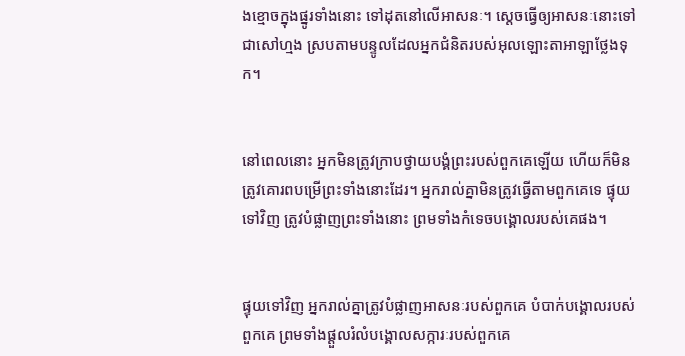ងខ្មោចក្នុងផ្នូរទាំងនោះ ទៅដុតនៅលើអាសនៈ។ ស្តេចធ្វើឲ្យអាសនៈនោះទៅជាសៅ‌ហ្មង ស្របតាមបន្ទូលដែលអ្នកជំនិតរបស់អុលឡោះ‌តាអាឡាថ្លែងទុក។


នៅពេលនោះ អ្នកមិនត្រូវក្រាបថ្វាយ‌បង្គំព្រះរបស់ពួកគេឡើយ ហើយក៏មិនត្រូវគោរពបម្រើព្រះទាំងនោះដែរ។ អ្នករាល់គ្នាមិនត្រូវធ្វើតាមពួកគេទេ ផ្ទុយទៅវិញ ត្រូវបំផ្លាញព្រះទាំងនោះ ព្រមទាំងកំទេចបង្គោលរបស់គេផង។


ផ្ទុយទៅវិញ អ្នករាល់គ្នាត្រូវបំផ្លាញអាសនៈរបស់ពួកគេ បំបាក់បង្គោលរបស់ពួកគេ ព្រមទាំងផ្តួលរំលំបង្គោលសក្ការៈរបស់ពួកគេ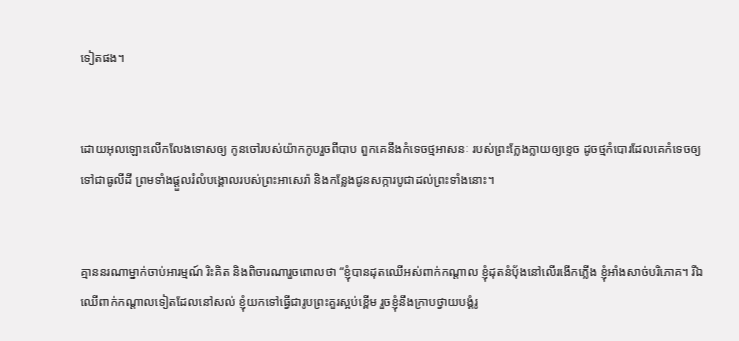ទៀតផង។


ដោយអុលឡោះលើក‌លែងទោសឲ្យ កូនចៅរបស់យ៉ាកកូបរួចពីបាប ពួកគេនឹងកំទេចថ្មអាសនៈ របស់ព្រះក្លែង‌ក្លាយឲ្យខ្ទេច ដូចថ្មកំបោរដែលគេកំទេចឲ្យទៅជាធូលីដី ព្រមទាំងផ្ដួលរំលំបង្គោលរបស់ព្រះ‌អាសេ‌រ៉ា និងកន្លែងជូនសក្ការ‌បូជាដល់ព្រះទាំងនោះ។


គ្មាននរណាម្នាក់ចាប់អារម្មណ៍ រិះ‌គិត និងពិចារណារួចពោលថា “ខ្ញុំបានដុតឈើអស់ពាក់កណ្ដាល ខ្ញុំដុតនំបុ័ងនៅលើរងើកភ្លើង ខ្ញុំអាំងសាច់បរិភោគ។ រីឯឈើពាក់កណ្ដាលទៀតដែលនៅសល់ ខ្ញុំយកទៅធ្វើជារូបព្រះគួរស្អប់ខ្ពើម រួចខ្ញុំនឹងក្រាបថ្វាយ‌បង្គំរូ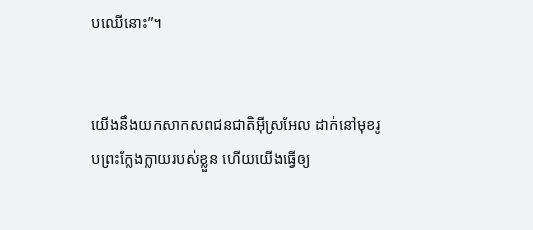បឈើនោះ”។


យើងនឹងយកសាក‌សពជន‌ជាតិអ៊ីស្រ‌អែល ដាក់នៅមុខរូបព្រះក្លែង‌ក្លាយរបស់ខ្លួន ហើយយើងធ្វើឲ្យ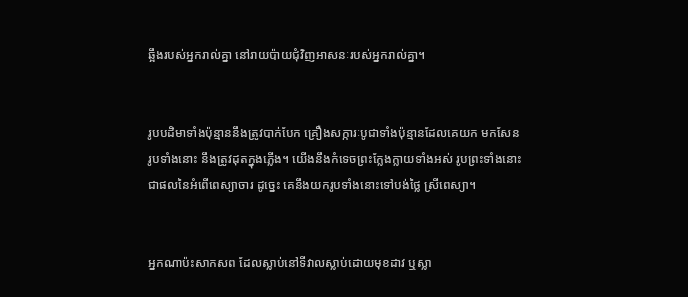ឆ្អឹងរបស់អ្នករាល់គ្នា នៅរាយ‌ប៉ាយជុំ‌វិញអាសនៈរបស់អ្នករាល់គ្នា។


រូបបដិមាទាំងប៉ុន្មាននឹងត្រូវបាក់បែក គ្រឿងសក្ការៈបូជាទាំងប៉ុន្មានដែលគេយក មកសែនរូបទាំងនោះ នឹងត្រូវដុតក្នុងភ្លើង។ យើងនឹងកំទេចព្រះក្លែង‌ក្លាយទាំងអស់ រូបព្រះទាំងនោះជាផលនៃអំពើពេស្យា‌ចារ ដូច្នេះ គេនឹងយករូបទាំងនោះទៅបង់ថ្លៃ ស្រីពេស្យា។


អ្នកណាប៉ះសាក‌សព ដែលស្លាប់នៅទីវាលស្លាប់ដោយមុខដាវ ឬស្លា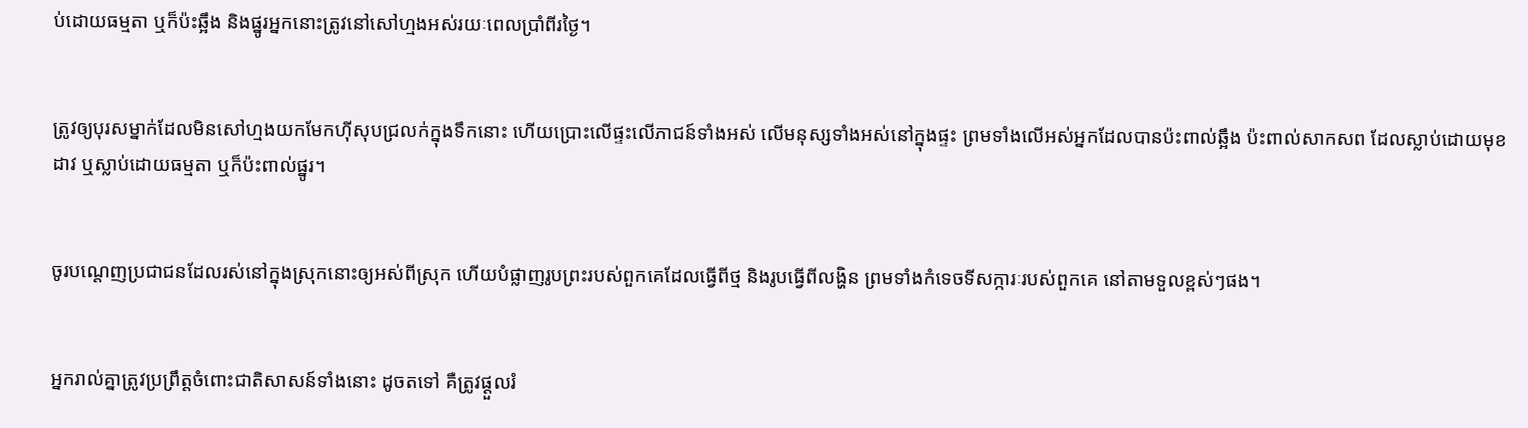ប់ដោយធម្មតា ឬក៏ប៉ះឆ្អឹង និងផ្នូរអ្នកនោះត្រូវនៅសៅ‌ហ្មងអស់រយៈពេលប្រាំ‌ពីរថ្ងៃ។


ត្រូវឲ្យបុរសម្នាក់ដែលមិនសៅ‌ហ្មងយកមែកហ៊ីសុបជ្រលក់ក្នុងទឹកនោះ ហើយប្រោះលើផ្ទះលើភាជន៍ទាំងអស់ លើមនុស្សទាំងអស់នៅក្នុងផ្ទះ ព្រមទាំងលើអស់អ្នកដែលបានប៉ះពាល់ឆ្អឹង ប៉ះពាល់សាក‌សព ដែលស្លាប់ដោយមុខដាវ ឬស្លាប់ដោយធម្មតា ឬក៏ប៉ះពាល់ផ្នូរ។


ចូរបណ្តេញប្រជា‌ជនដែលរស់នៅក្នុងស្រុកនោះឲ្យអស់ពីស្រុក ហើយបំផ្លាញរូបព្រះរបស់ពួកគេដែលធ្វើពីថ្ម និងរូបធ្វើពីលង្ហិន ព្រមទាំងកំទេចទីសក្ការៈរបស់ពួកគេ នៅតាមទួលខ្ពស់ៗផង។


អ្នករាល់គ្នាត្រូវប្រព្រឹត្តចំពោះជាតិសាសន៍ទាំងនោះ ដូចតទៅ គឺត្រូវផ្តួលរំ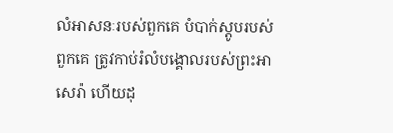លំអាសនៈរបស់ពួកគេ បំបាក់ស្តូបរបស់ពួកគេ ត្រូវកាប់រំលំបង្គោលរបស់ព្រះអាសេ‌រ៉ា ហើយដុ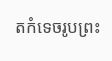តកំទេចរូបព្រះ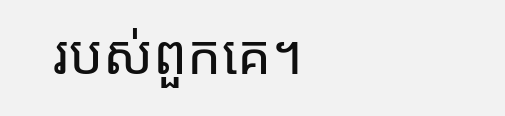របស់ពួកគេ។